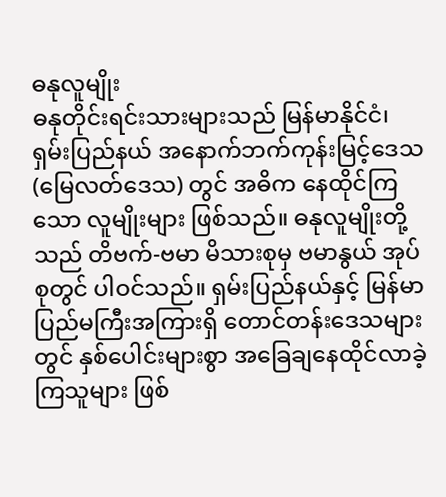ဓနုလူမျိုး
ဓနုတိုင်းရင်းသားများသည် မြန်မာနိုင်ငံ၊ ရှမ်းပြည်နယ် အနောက်ဘက်ကုန်းမြင့်ဒေသ (မြေလတ်ဒေသ) တွင် အဓိက နေထိုင်ကြသော လူမျိုးများ ဖြစ်သည်။ ဓနုလူမျိုးတို့သည် တိဗက်-ဗမာ မိသားစုမှ ဗမာနွယ် အုပ်စုတွင် ပါဝင်သည်။ ရှမ်းပြည်နယ်နှင့် မြန်မာပြည်မကြီးအကြားရှိ တောင်တန်းဒေသများတွင် နှစ်ပေါင်းများစွာ အခြေချနေထိုင်လာခဲ့ကြသူများ ဖြစ်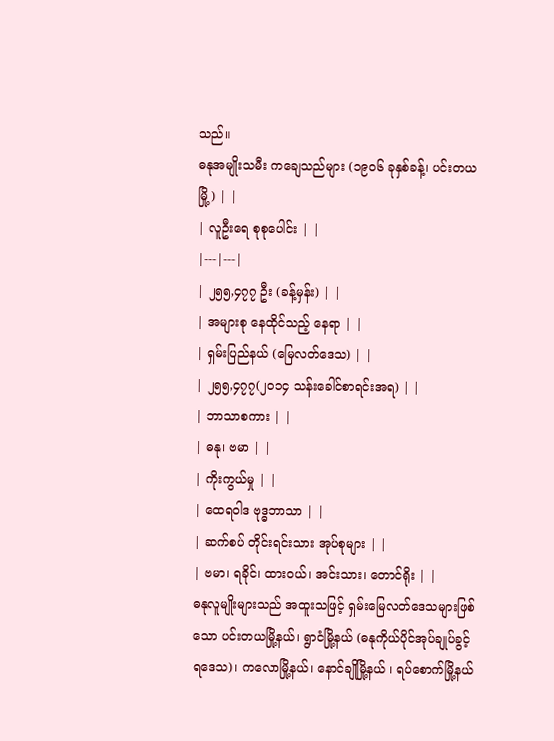သည်။
ဓနုအမျိုးသမီး ကချေသည်များ (၁၉၀၆ ခုနှစ်ခန့်၊ ပင်းတယမြို့) | |
| လူဦးရေ စုစုပေါင်း | |
|---|---|
| ၂၅၅,၄၇၇ ဦး (ခန့်မှန်း) | |
| အများစု နေထိုင်သည့် နေရာ | |
| ရှမ်းပြည်နယ် (မြေလတ်ဒေသ) | |
| ၂၅၅,၄၇၇(၂၀၁၄ သန်းခေါင်စာရင်းအရ) | |
| ဘာသာစကား | |
| ဓနု၊ ဗမာ | |
| ကိုးကွယ်မှု | |
| ထေရဝါဒ ဗုဒ္ဓဘာသာ | |
| ဆက်စပ် တိုင်းရင်းသား အုပ်စုများ | |
| ဗမာ၊ ရခိုင်၊ ထားဝယ်၊ အင်းသား၊ တောင်ရိုး | |
ဓနုလူမျိုးများသည် အထူးသဖြင့် ရှမ်းမြေလတ်ဒေသများဖြစ်သော ပင်းတယမြို့နယ်၊ ရွာငံမြို့နယ် (ဓနုကိုယ်ပိုင်အုပ်ချုပ်ခွင့်ရဒေသ)၊ ကလောမြို့နယ်၊ နောင်ချိုမြို့နယ် ၊ ရပ်စောက်မြို့နယ်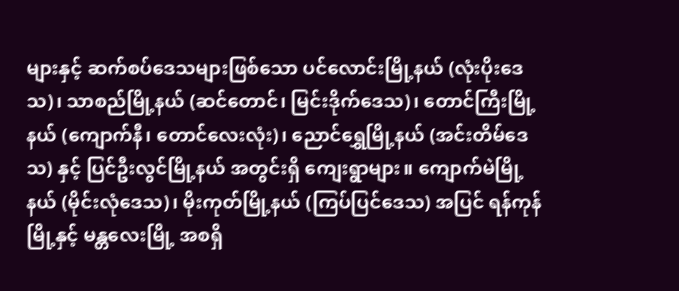များနှင့် ဆက်စပ်ဒေသများဖြစ်သော ပင်လောင်းမြို့နယ် (လုံးပိုးဒေသ)၊ သာစည်မြို့နယ် (ဆင်တောင်၊ မြင်းဒိုက်ဒေသ)၊ တောင်ကြီးမြို့နယ် (ကျောက်နီ၊ တောင်လေးလုံး)၊ ညောင်ရွှေမြို့နယ် (အင်းတိမ်ဒေသ) နှင့် ပြင်ဦးလွင်မြို့နယ် အတွင်းရှိ ကျေးရွာများ။ ကျောက်မဲမြို့နယ် (မိုင်းလုံဒေသ)၊ မိုးကုတ်မြို့နယ် (ကြပ်ပြင်ဒေသ) အပြင် ရန်ကုန်မြို့နှင့် မန္တလေးမြို့ အစရှိ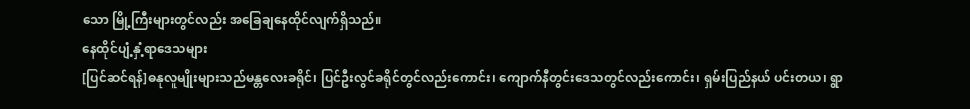သော မြို့ကြီးများတွင်လည်း အခြေချနေထိုင်လျက်ရှိသည်။
နေထိုင်ပျံ့နှံ့ရာဒေသများ
[ပြင်ဆင်ရန်]ဓနုလူမျိုးများသည်မန္တလေးခရိုင်၊ ပြင်ဦးလွင်ခရိုင်တွင်လည်းကောင်း၊ ကျောက်နီတွင်းဒေသတွင်လည်းကောင်း၊ ရှမ်းပြည်နယ် ပင်းတယ၊ ရွာ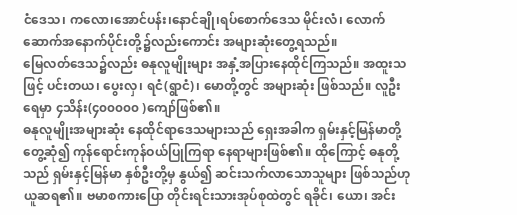ငံဒေသ၊ ကလော၊အောင်ပန်း၊နောင်ချို၊ရပ်စောက်ဒေသ မိုင်းလံ၊ လောက်ဆောက်အနောက်ပိုင်းတို့၌လည်းကောင်း အများဆုံးတွေ့ရသည်။
မြေလတ်ဒေသ၌လည်း ဓနုလူမျိုးများ အနှံ့အပြားနေထိုင်ကြသည်။ အထူးသဖြင့် ပင်းတယ၊ ပွေးလှ၊ ရငံ(ရွာငံ)၊ မောတို့တွင် အများဆုံး ဖြစ်သည်။ လူဦးရေမှာ ၄သိန်း(၄၀၀၀၀၀ )ကျော်ဖြစ်၏။
ဓနုလူမျိုးအများဆုံး နေထိုင်ရာဒေသများသည် ရှေးအခါက ရှမ်းနှင့်မြန်မာတို့ တွေ့ဆုံ၍ ကုန်ရောင်းကုန်ဝယ်ပြုကြရာ နေရာများဖြစ်၏။ ထိုကြောင့် ဓနုတို့သည် ရှမ်းနှင့်မြန်မာ နှစ်ဦးတို့မှ နွယ်၍ ဆင်းသက်လာသောသူများ ဖြစ်သည်ဟု ယူဆရ၏။ ဗမာစကားပြော တိုင်းရင်းသားအုပ်စုထဲတွင် ရခိုင်၊ ယော၊ အင်း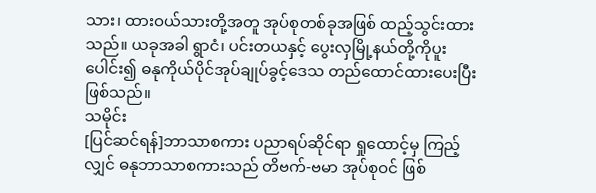သား၊ ထားဝယ်သားတို့အတူ အုပ်စုတစ်ခုအဖြစ် ထည့်သွင်းထားသည်။ ယခုအခါ ရွာငံ၊ ပင်းတယနှင့် ပွေးလှမြို့နယ်တို့ကိုပူးပေါင်း၍ ဓနုကိုယ်ပိုင်အုပ်ချုပ်ခွင့်ဒေသ တည်ထောင်ထားပေးပြီး ဖြစ်သည်။
သမိုင်း
[ပြင်ဆင်ရန်]ဘာသာစကား ပညာရပ်ဆိုင်ရာ ရှုထောင့်မှ ကြည့်လျှင် ဓနုဘာသာစကားသည် တိဗက်-ဗမာ အုပ်စုဝင် ဖြစ်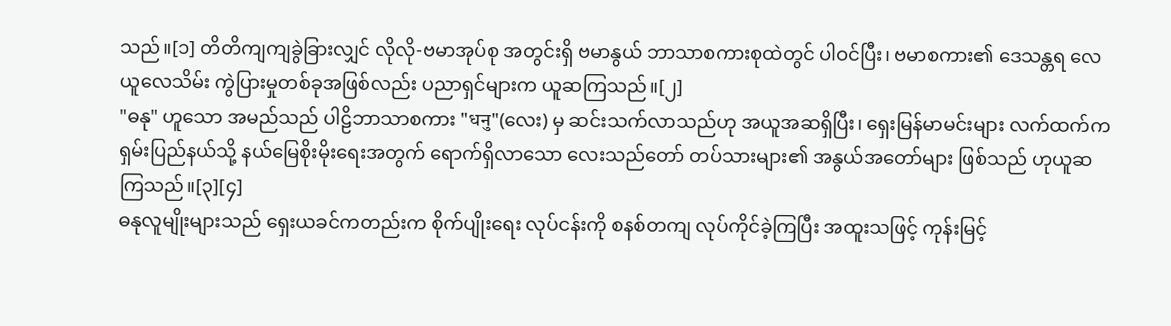သည်။[၁] တိတိကျကျခွဲခြားလျှင် လိုလို-ဗမာအုပ်စု အတွင်းရှိ ဗမာနွယ် ဘာသာစကားစုထဲတွင် ပါဝင်ပြီး၊ ဗမာစကား၏ ဒေသန္တရ လေယူလေသိမ်း ကွဲပြားမှုတစ်ခုအဖြစ်လည်း ပညာရှင်များက ယူဆကြသည်။[၂]
"ဓနု" ဟူသော အမည်သည် ပါဠိဘာသာစကား "धनु"(လေး) မှ ဆင်းသက်လာသည်ဟု အယူအဆရှိပြီး၊ ရှေးမြန်မာမင်းများ လက်ထက်က ရှမ်းပြည်နယ်သို့ နယ်မြေစိုးမိုးရေးအတွက် ရောက်ရှိလာသော လေးသည်တော် တပ်သားများ၏ အနွယ်အတော်များ ဖြစ်သည် ဟုယူဆကြသည်။[၃][၄]
ဓနုလူမျိုးများသည် ရှေးယခင်ကတည်းက စိုက်ပျိုးရေး လုပ်ငန်းကို စနစ်တကျ လုပ်ကိုင်ခဲ့ကြပြီး အထူးသဖြင့် ကုန်းမြင့်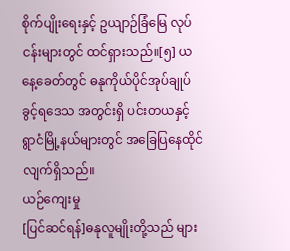စိုက်ပျိုးရေးနှင့် ဥယျာဉ်ခြံမြေ လုပ်ငန်းများတွင် ထင်ရှားသည်။[၅] ယနေ့ခေတ်တွင် ဓနုကိုယ်ပိုင်အုပ်ချုပ်ခွင့်ရဒေသ အတွင်းရှိ ပင်းတယနှင့် ရွာငံမြို့နယ်များတွင် အခြေပြနေထိုင်လျက်ရှိသည်။
ယဉ်ကျေးမှု
[ပြင်ဆင်ရန်]ဓနုလူမျိုးတို့သည် များ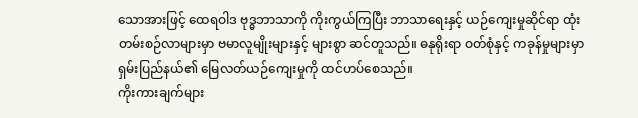သောအားဖြင့် ထေရဝါဒ ဗုဒ္ဓဘာသာကို ကိုးကွယ်ကြပြီး ဘာသာရေးနှင့် ယဉ်ကျေးမှုဆိုင်ရာ ထုံးတမ်းစဉ်လာများမှာ ဗမာလူမျိုးများနှင့် များစွာ ဆင်တူသည်။ ဓနုရိုးရာ ဝတ်စုံနှင့် ကခုန်မှုများမှာ ရှမ်းပြည်နယ်၏ မြေလတ်ယဉ်ကျေးမှုကို ထင်ဟပ်စေသည်။
ကိုးကားချက်များ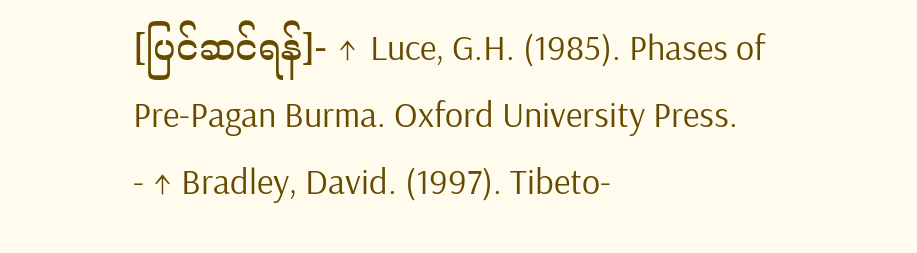[ပြင်ဆင်ရန်]- ↑ Luce, G.H. (1985). Phases of Pre-Pagan Burma. Oxford University Press.
- ↑ Bradley, David. (1997). Tibeto-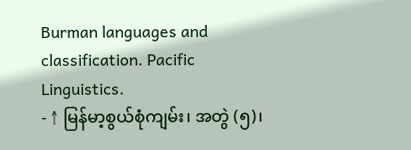Burman languages and classification. Pacific Linguistics.
- ↑ မြန်မာ့စွယ်စုံကျမ်း၊ အတွဲ (၅)၊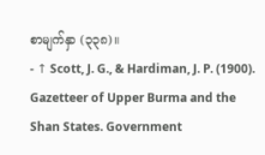စာမျက်နှာ (၃၃၈)။
- ↑ Scott, J. G., & Hardiman, J. P. (1900). Gazetteer of Upper Burma and the Shan States. Government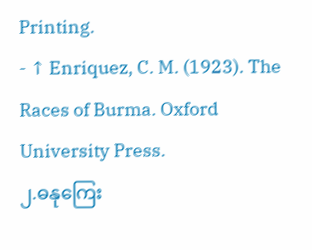Printing.
- ↑ Enriquez, C. M. (1923). The Races of Burma. Oxford University Press.
၂.ဓနုကြေး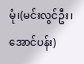မုံ၊(မင်းလွင်ဦး၊အောင်ပန်း)